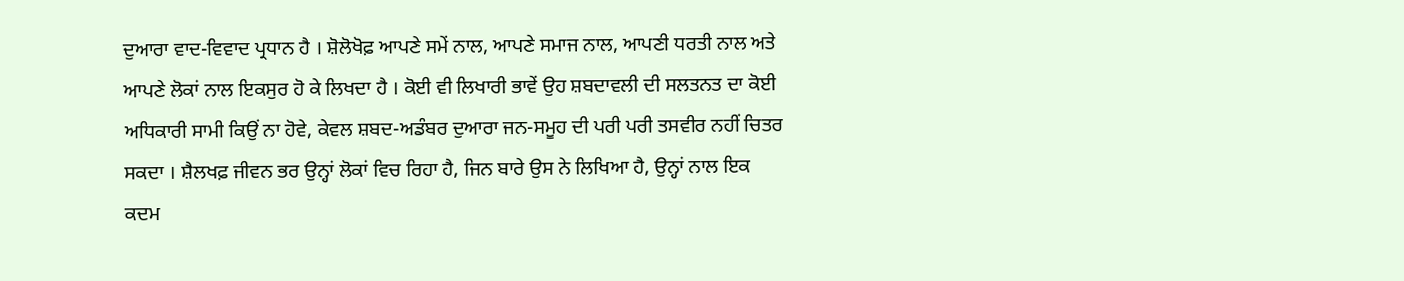ਦੁਆਰਾ ਵਾਦ-ਵਿਵਾਦ ਪ੍ਰਧਾਨ ਹੈ । ਸ਼ੋਲੋਖੋਫ਼ ਆਪਣੇ ਸਮੇਂ ਨਾਲ, ਆਪਣੇ ਸਮਾਜ ਨਾਲ, ਆਪਣੀ ਧਰਤੀ ਨਾਲ ਅਤੇ ਆਪਣੇ ਲੋਕਾਂ ਨਾਲ ਇਕਸੁਰ ਹੋ ਕੇ ਲਿਖਦਾ ਹੈ । ਕੋਈ ਵੀ ਲਿਖਾਰੀ ਭਾਵੇਂ ਉਹ ਸ਼ਬਦਾਵਲੀ ਦੀ ਸਲਤਨਤ ਦਾ ਕੋਈ ਅਧਿਕਾਰੀ ਸਾਮੀ ਕਿਉਂ ਨਾ ਹੋਵੇ, ਕੇਵਲ ਸ਼ਬਦ-ਅਡੰਬਰ ਦੁਆਰਾ ਜਨ-ਸਮੂਹ ਦੀ ਪਰੀ ਪਰੀ ਤਸਵੀਰ ਨਹੀਂ ਚਿਤਰ ਸਕਦਾ । ਸ਼ੈਲਖਫ਼ ਜੀਵਨ ਭਰ ਉਨ੍ਹਾਂ ਲੋਕਾਂ ਵਿਚ ਰਿਹਾ ਹੈ, ਜਿਨ ਬਾਰੇ ਉਸ ਨੇ ਲਿਖਿਆ ਹੈ, ਉਨ੍ਹਾਂ ਨਾਲ ਇਕ ਕਦਮ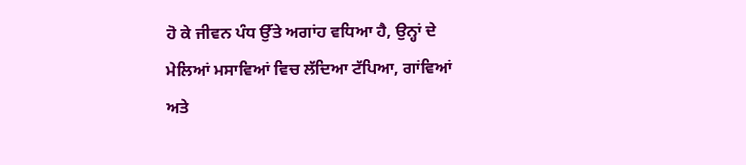ਹੋ ਕੇ ਜੀਵਨ ਪੰਧ ਉੱਤੇ ਅਗਾਂਹ ਵਧਿਆ ਹੈ, ਉਨ੍ਹਾਂ ਦੇ ਮੇਲਿਆਂ ਮਸਾਵਿਆਂ ਵਿਚ ਲੱਦਿਆ ਟੱਪਿਆ, ਗਾਂਵਿਆਂ ਅਤੇ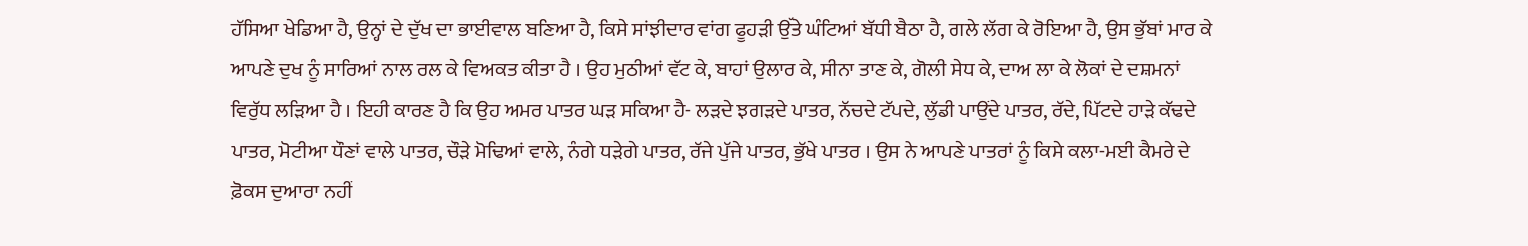ਹੱਸਿਆ ਖੇਡਿਆ ਹੈ, ਉਨ੍ਹਾਂ ਦੇ ਦੁੱਖ ਦਾ ਭਾਈਵਾਲ ਬਣਿਆ ਹੈ, ਕਿਸੇ ਸਾਂਝੀਦਾਰ ਵਾਂਗ ਫੂਹੜੀ ਉੱਤੇ ਘੰਟਿਆਂ ਬੱਧੀ ਬੈਠਾ ਹੈ, ਗਲੇ ਲੱਗ ਕੇ ਰੋਇਆ ਹੈ, ਉਸ ਭੁੱਬਾਂ ਮਾਰ ਕੇ ਆਪਣੇ ਦੁਖ ਨੂੰ ਸਾਰਿਆਂ ਨਾਲ ਰਲ ਕੇ ਵਿਅਕਤ ਕੀਤਾ ਹੈ । ਉਹ ਮੁਠੀਆਂ ਵੱਟ ਕੇ, ਬਾਹਾਂ ਉਲਾਰ ਕੇ, ਸੀਨਾ ਤਾਣ ਕੇ, ਗੋਲੀ ਸੇਧ ਕੇ, ਦਾਅ ਲਾ ਕੇ ਲੋਕਾਂ ਦੇ ਦਸ਼ਮਨਾਂ ਵਿਰੁੱਧ ਲੜਿਆ ਹੈ । ਇਹੀ ਕਾਰਣ ਹੈ ਕਿ ਉਹ ਅਮਰ ਪਾਤਰ ਘੜ ਸਕਿਆ ਹੈ- ਲੜਦੇ ਝਗੜਦੇ ਪਾਤਰ, ਨੱਚਦੇ ਟੱਪਦੇ, ਲੁੱਡੀ ਪਾਉਂਦੇ ਪਾਤਰ, ਰੱਦੇ, ਪਿੱਟਦੇ ਹਾੜੇ ਕੱਢਦੇ ਪਾਤਰ, ਮੋਟੀਆ ਧੌਣਾਂ ਵਾਲੇ ਪਾਤਰ, ਚੌੜੇ ਮੋਢਿਆਂ ਵਾਲੇ, ਨੰਗੇ ਧੜੇਗੇ ਪਾਤਰ, ਰੱਜੇ ਪੁੱਜੇ ਪਾਤਰ, ਭੁੱਖੇ ਪਾਤਰ । ਉਸ ਨੇ ਆਪਣੇ ਪਾਤਰਾਂ ਨੂੰ ਕਿਸੇ ਕਲਾ-ਮਈ ਕੈਮਰੇ ਦੇ ਫ਼ੋਕਸ ਦੁਆਰਾ ਨਹੀਂ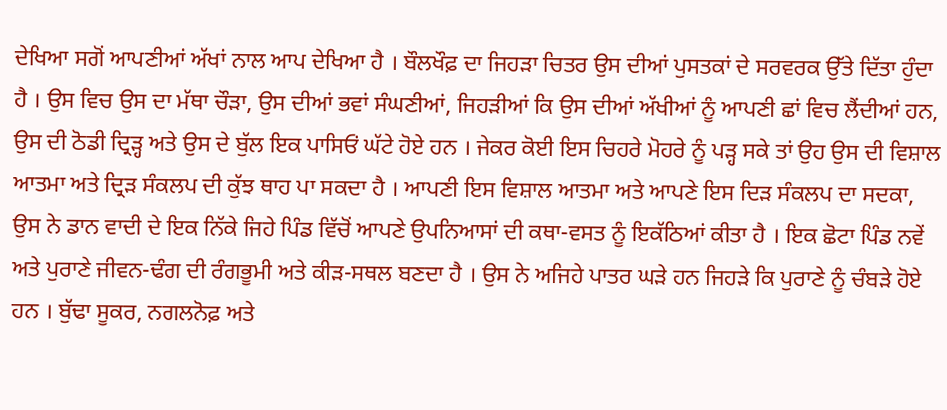ਦੇਖਿਆ ਸਗੋਂ ਆਪਣੀਆਂ ਅੱਖਾਂ ਨਾਲ ਆਪ ਦੇਖਿਆ ਹੈ । ਬੌਲਖੌਫ਼ ਦਾ ਜਿਹੜਾ ਚਿਤਰ ਉਸ ਦੀਆਂ ਪੁਸਤਕਾਂ ਦੇ ਸਰਵਰਕ ਉੱਤੇ ਦਿੱਤਾ ਹੁੰਦਾ ਹੈ । ਉਸ ਵਿਚ ਉਸ ਦਾ ਮੱਥਾ ਚੌੜਾ, ਉਸ ਦੀਆਂ ਭਵਾਂ ਸੰਘਣੀਆਂ, ਜਿਹੜੀਆਂ ਕਿ ਉਸ ਦੀਆਂ ਅੱਖੀਆਂ ਨੂੰ ਆਪਣੀ ਛਾਂ ਵਿਚ ਲੈਂਦੀਆਂ ਹਨ, ਉਸ ਦੀ ਠੋਡੀ ਦ੍ਰਿੜ੍ਹ ਅਤੇ ਉਸ ਦੇ ਬੁੱਲ ਇਕ ਪਾਸਿਓਂ ਘੱਟੇ ਹੋਏ ਹਨ । ਜੇਕਰ ਕੋਈ ਇਸ ਚਿਹਰੇ ਮੋਹਰੇ ਨੂੰ ਪੜ੍ਹ ਸਕੇ ਤਾਂ ਉਹ ਉਸ ਦੀ ਵਿਸ਼ਾਲ ਆਤਮਾ ਅਤੇ ਦ੍ਰਿੜ ਸੰਕਲਪ ਦੀ ਕੁੱਝ ਥਾਹ ਪਾ ਸਕਦਾ ਹੈ । ਆਪਣੀ ਇਸ ਵਿਸ਼ਾਲ ਆਤਮਾ ਅਤੇ ਆਪਣੇ ਇਸ ਦਿੜ ਸੰਕਲਪ ਦਾ ਸਦਕਾ, ਉਸ ਨੇ ਡਾਨ ਵਾਦੀ ਦੇ ਇਕ ਨਿੱਕੇ ਜਿਹੇ ਪਿੰਡ ਵਿੱਚੋਂ ਆਪਣੇ ਉਪਨਿਆਸਾਂ ਦੀ ਕਥਾ-ਵਸਤ ਨੂੰ ਇਕੱਠਿਆਂ ਕੀਤਾ ਹੈ । ਇਕ ਛੋਟਾ ਪਿੰਡ ਨਵੇਂ ਅਤੇ ਪੁਰਾਣੇ ਜੀਵਨ-ਢੰਗ ਦੀ ਰੰਗਭੂਮੀ ਅਤੇ ਕੀੜ-ਸਥਲ ਬਣਦਾ ਹੈ । ਉਸ ਨੇ ਅਜਿਹੇ ਪਾਤਰ ਘੜੇ ਹਨ ਜਿਹੜੇ ਕਿ ਪੁਰਾਣੇ ਨੂੰ ਚੰਬੜੇ ਹੋਏ ਹਨ । ਬੁੱਢਾ ਸੂਕਰ, ਨਗਲਨੋਫ਼ ਅਤੇ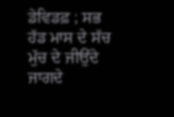ਡੇਵਿਡਫ਼ ; ਸਭ ਹੱਡ ਮਾਸ ਦੇ ਸੱਚ ਮੁੱਚ ਦੇ ਜੀਉਂਦੇ ਜਾਗਦੇ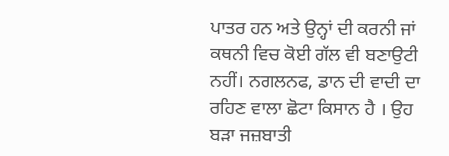ਪਾਤਰ ਹਨ ਅਤੇ ਉਨ੍ਹਾਂ ਦੀ ਕਰਨੀ ਜਾਂ ਕਥਨੀ ਵਿਚ ਕੋਈ ਗੱਲ ਵੀ ਬਣਾਉਟੀ ਨਹੀਂ। ਨਗਲਨਫ, ਡਾਨ ਦੀ ਵਾਦੀ ਦਾ ਰਹਿਣ ਵਾਲਾ ਛੋਟਾ ਕਿਸਾਨ ਹੈ । ਉਹ ਬੜਾ ਜਜ਼ਬਾਤੀ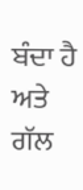ਬੰਦਾ ਹੈ ਅਤੇ ਗੱਲ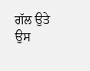ਗੱਲ ਉਤੇ ਉਸ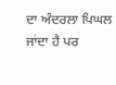ਦਾ ਅੰਦਰਲਾ ਪਿਘਲ ਜਾਂਦਾ ਹੈ ਪਰ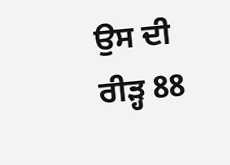ਉਸ ਦੀ ਰੀੜ੍ਹ 88